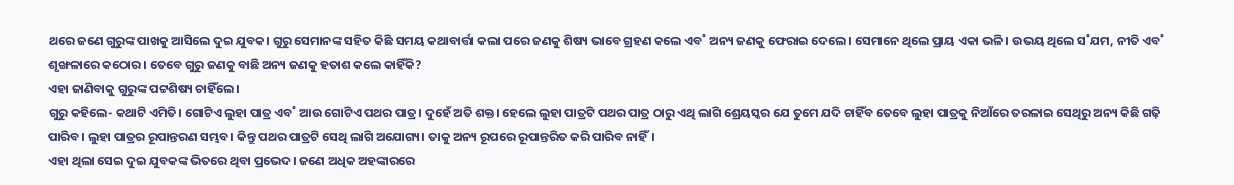ଥରେ ଜଣେ ଗୁରୁଙ୍କ ପାଖକୁ ଆସିଲେ ଦୁଇ ଯୁବକ। ଗୁରୁ ସେମାନଙ୍କ ସହିତ କିଛି ସମୟ କଥାବାର୍ତ୍ତା କଲା ପରେ ଜଣକୁ ଶିଷ୍ୟ ଭାବେ ଗ୍ରହଣ କଲେ ଏବ˚ ଅନ୍ୟ ଜଣକୁ ଫେରାଇ ଦେଲେ। ସେମାନେ ଥିଲେ ପ୍ରାୟ ଏକା ଭଳି। ଉଭୟ ଥିଲେ ସ˚ଯମ, ନୀତି ଏବ˚ ଶୃଙ୍ଖଳାରେ କଠୋର। ତେବେ ଗୁରୁ ଜଣକୁ ବାଛି ଅନ୍ୟ ଜଣକୁ ହତାଶ କଲେ କାହିଁକି?
ଏହା ଜାଣିବାକୁ ଗୁରୁଙ୍କ ପଟ୍ଟଶିଷ୍ୟ ଚାହିଁଲେ।
ଗୁରୁ କହିଲେ- କଥାଟି ଏମିତି। ଗୋଟିଏ ଲୁହା ପାତ୍ର ଏବ˚ ଆଉ ଗୋଟିଏ ପଥର ପାତ୍ର। ଦୁହେଁ ଅତି ଶକ୍ତ। ହେଲେ ଲୁହା ପାତ୍ରଟି ପଥର ପାତ୍ର ଠାରୁ ଏଥି ଲାଗି ଶ୍ରେୟସ୍କର ଯେ ତୁମେ ଯଦି ଚାହିଁବ ତେବେ ଲୁହା ପାତ୍ରକୁ ନିଆଁରେ ତରଳାଇ ସେଥିରୁ ଅନ୍ୟ କିଛି ଗଢ଼ି ପାରିବ। ଲୁହା ପାତ୍ରର ରୂପାନ୍ତରଣ ସମ୍ଭବ। କିନ୍ତୁ ପଥର ପାତ୍ରଟି ସେଥି ଲାଗି ଅଯୋଗ୍ୟ। ତାକୁ ଅନ୍ୟ ରୂପରେ ରୂପାନ୍ତରିତ କରି ପାରିବ ନାହିଁ।
ଏହା ଥିଲା ସେଇ ଦୁଇ ଯୁବକଙ୍କ ଭିତରେ ଥିବା ପ୍ରଭେଦ। ଜଣେ ଅଧିକ ଅହଙ୍କାରରେ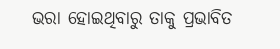ଭରା ହୋଇଥିବାରୁ ତାକୁ ପ୍ରଭାବିତ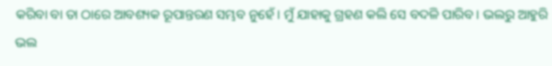କରିବା ବା ତା ଠାରେ ଆବଶ୍ୟକ ରୂପାନ୍ତରଣ ସମ୍ଭବ ନୁହେଁ। ମୁଁ ଯାହାକୁ ଗ୍ରହଣ କଲି ସେ ବଦଳି ପାରିବ। ଭଲରୁ ଆହୁରି ଭଲ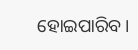ହୋଇପାରିବ।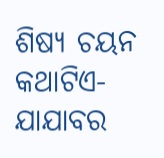ଶିଷ୍ୟ ଚୟନ
କଥାଟିଏ-ଯାଯାବର